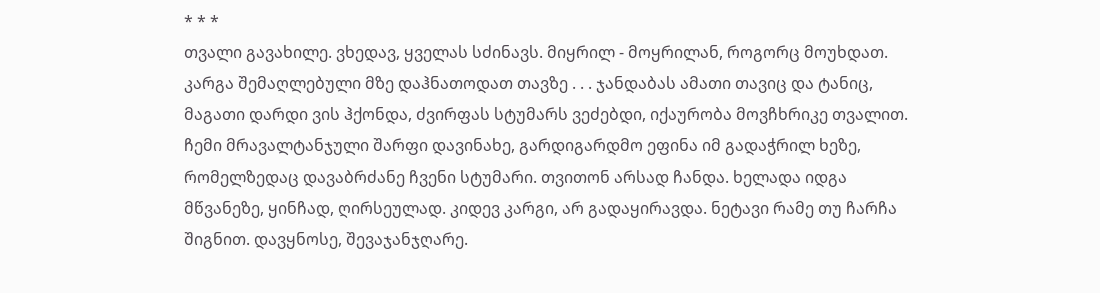* * *
თვალი გავახილე. ვხედავ, ყველას სძინავს. მიყრილ - მოყრილან, როგორც მოუხდათ. კარგა შემაღლებული მზე დაჰნათოდათ თავზე . . . ჯანდაბას ამათი თავიც და ტანიც, მაგათი დარდი ვის ჰქონდა, ძვირფას სტუმარს ვეძებდი, იქაურობა მოვჩხრიკე თვალით. ჩემი მრავალტანჯული შარფი დავინახე, გარდიგარდმო ეფინა იმ გადაჭრილ ხეზე, რომელზედაც დავაბრძანე ჩვენი სტუმარი. თვითონ არსად ჩანდა. ხელადა იდგა მწვანეზე, ყინჩად, ღირსეულად. კიდევ კარგი, არ გადაყირავდა. ნეტავი რამე თუ ჩარჩა შიგნით. დავყნოსე, შევაჯანჯღარე.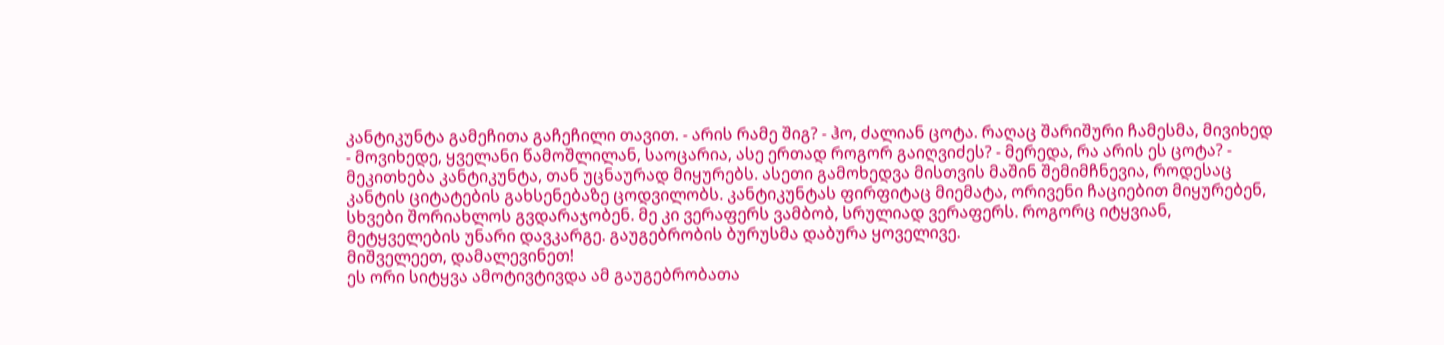კანტიკუნტა გამეჩითა გაჩეჩილი თავით. - არის რამე შიგ? - ჰო, ძალიან ცოტა. რაღაც შარიშური ჩამესმა, მივიხედ - მოვიხედე, ყველანი წამოშლილან, საოცარია, ასე ერთად როგორ გაიღვიძეს? - მერედა, რა არის ეს ცოტა? - მეკითხება კანტიკუნტა, თან უცნაურად მიყურებს. ასეთი გამოხედვა მისთვის მაშინ შემიმჩნევია, როდესაც კანტის ციტატების გახსენებაზე ცოდვილობს. კანტიკუნტას ფირფიტაც მიემატა, ორივენი ჩაციებით მიყურებენ, სხვები შორიახლოს გვდარაჯობენ. მე კი ვერაფერს ვამბობ, სრულიად ვერაფერს. როგორც იტყვიან, მეტყველების უნარი დავკარგე. გაუგებრობის ბურუსმა დაბურა ყოველივე.
მიშველეეთ, დამალევინეთ!
ეს ორი სიტყვა ამოტივტივდა ამ გაუგებრობათა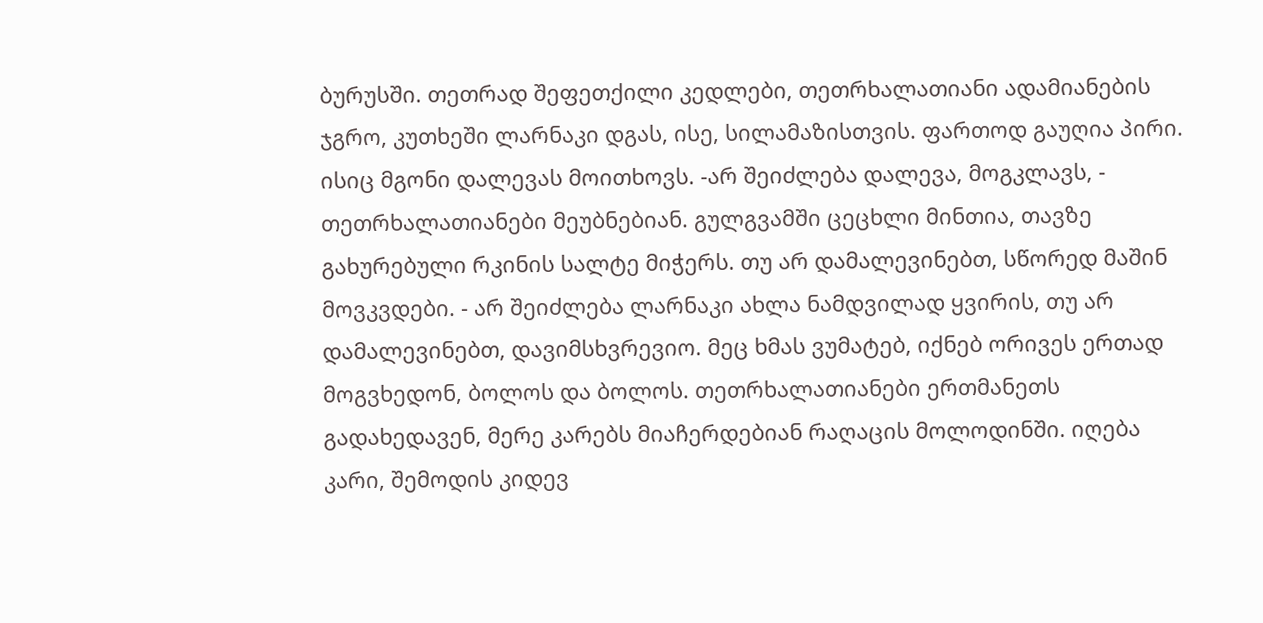ბურუსში. თეთრად შეფეთქილი კედლები, თეთრხალათიანი ადამიანების ჯგრო, კუთხეში ლარნაკი დგას, ისე, სილამაზისთვის. ფართოდ გაუღია პირი. ისიც მგონი დალევას მოითხოვს. -არ შეიძლება დალევა, მოგკლავს, - თეთრხალათიანები მეუბნებიან. გულგვამში ცეცხლი მინთია, თავზე გახურებული რკინის სალტე მიჭერს. თუ არ დამალევინებთ, სწორედ მაშინ მოვკვდები. - არ შეიძლება ლარნაკი ახლა ნამდვილად ყვირის, თუ არ დამალევინებთ, დავიმსხვრევიო. მეც ხმას ვუმატებ, იქნებ ორივეს ერთად მოგვხედონ, ბოლოს და ბოლოს. თეთრხალათიანები ერთმანეთს გადახედავენ, მერე კარებს მიაჩერდებიან რაღაცის მოლოდინში. იღება კარი, შემოდის კიდევ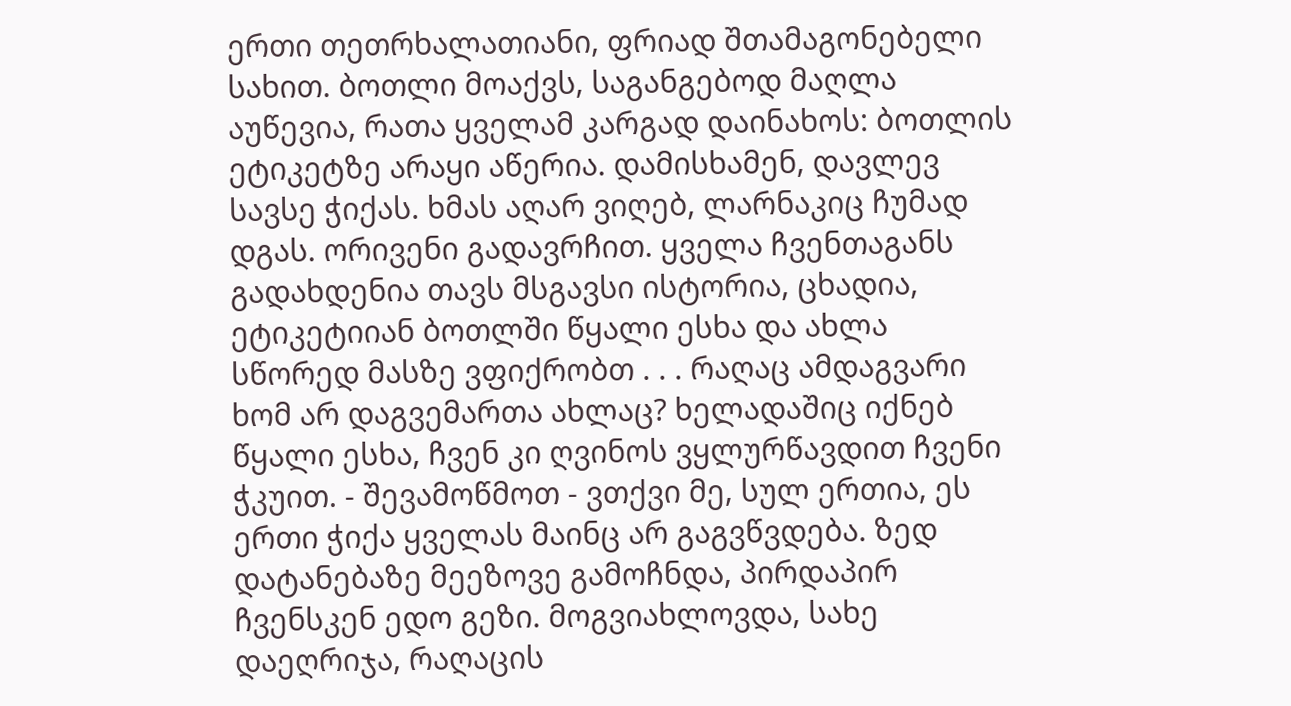ერთი თეთრხალათიანი, ფრიად შთამაგონებელი სახით. ბოთლი მოაქვს, საგანგებოდ მაღლა აუწევია, რათა ყველამ კარგად დაინახოს: ბოთლის ეტიკეტზე არაყი აწერია. დამისხამენ, დავლევ სავსე ჭიქას. ხმას აღარ ვიღებ, ლარნაკიც ჩუმად დგას. ორივენი გადავრჩით. ყველა ჩვენთაგანს გადახდენია თავს მსგავსი ისტორია, ცხადია, ეტიკეტიიან ბოთლში წყალი ესხა და ახლა სწორედ მასზე ვფიქრობთ . . . რაღაც ამდაგვარი ხომ არ დაგვემართა ახლაც? ხელადაშიც იქნებ წყალი ესხა, ჩვენ კი ღვინოს ვყლურწავდით ჩვენი ჭკუით. - შევამოწმოთ - ვთქვი მე, სულ ერთია, ეს ერთი ჭიქა ყველას მაინც არ გაგვწვდება. ზედ დატანებაზე მეეზოვე გამოჩნდა, პირდაპირ ჩვენსკენ ედო გეზი. მოგვიახლოვდა, სახე დაეღრიჯა, რაღაცის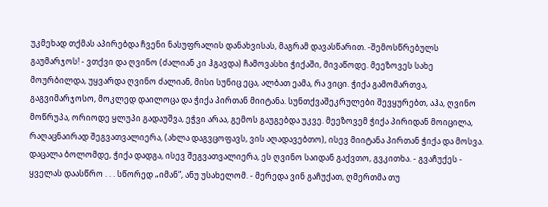უკმეხად თქმას აპირებდა ჩვენი ნასუფრალის დანახვისას, მაგრამ დავასწარით. -შემოსწრებულს გაუმარჯოს! - ვთქვი და ღვინო (ძალიან კი ჰგავდა) ჩამოვასხი ჭიქაში, მივაწოდე. მეეზოვეს სახე მოურბილდა, უყვარდა ღვინო ძალიან, მისი სუნიც ეცა, ალბათ ეამა, რა ვიცი. ჭიქა გამომართვა, გაგვიმარჯოსო, მოკლედ დაილოცა და ჭიქა პირთან მიიტანა. სუნთქვაშეკრულები შევყურებთ, აჰა, ღვინო მოწრუპა, ორიოდე ყლუპი გადაუშვა, ეჭვი არაა, გემოს გაუგებდა უკვე. მეეზოვემ ჭიქა პირიდან მოიცილა, რაღაცნაირად შეგვათვალიერა, (ახლა დაგვცოფავს, ვის აღადავებთო), ისევ მიიტანა პირთან ჭიქა და მოსვა. დაცალა ბოლომდე, ჭიქა დადგა, ისევ შეგვათვალიერა, ეს ღვინო საიდან გაქვთო, გვკითხა. - გვაჩუქეს - ყველას დაასწრო . . . სწორედ „იმან“, ანუ უსახელომ. - მერედა ვინ გაჩუქათ, ღმერთმა თუ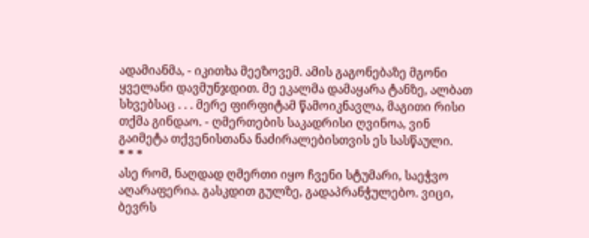ადამიანმა, - იკითხა მეეზოვემ. ამის გაგონებაზე მგონი ყველანი დავმუნჯდით. მე ეკალმა დამაყარა ტანზე, ალბათ სხვებსაც . . . მერე ფირფიტამ წამოიკნავლა, მაგითი რისი თქმა გინდაო. - ღმერთების საკადრისი ღვინოა, ვინ გაიმეტა თქვენისთანა ნაძირალებისთვის ეს სასწაული.
* * *
ასე რომ, ნაღდად ღმერთი იყო ჩვენი სტუმარი, საეჭვო აღარაფერია. გასკდით გულზე, გადაპრანჭულებო. ვიცი, ბევრს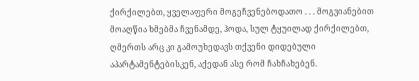ქირქილებთ, ყველაფერი მოგეჩვენებოდათო . . . მოგვიანებით მოაღწია ხმებმა ჩვენამდე, ჰოდა, სულ ტყუილად ქირქილებთ, ღმერთს არც კი გამოუხედავს თქვენი დიდებული აპარტამენტებისკენ, აქედან ასე რომ ჩახჩახებენ.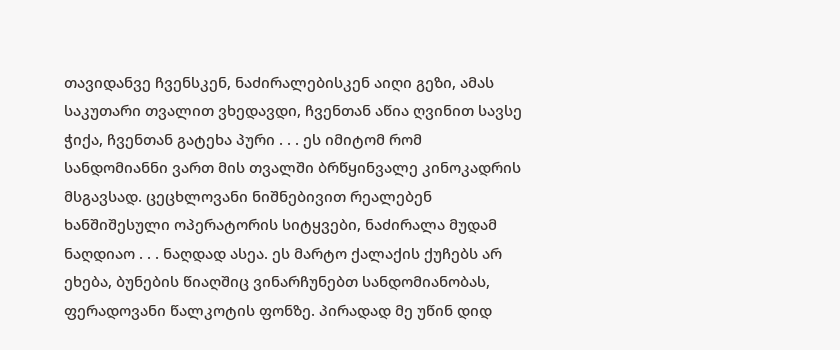თავიდანვე ჩვენსკენ, ნაძირალებისკენ აიღი გეზი, ამას საკუთარი თვალით ვხედავდი, ჩვენთან აწია ღვინით სავსე ჭიქა, ჩვენთან გატეხა პური . . . ეს იმიტომ რომ სანდომიანნი ვართ მის თვალში ბრწყინვალე კინოკადრის მსგავსად. ცეცხლოვანი ნიშნებივით რეალებენ ხანშიშესული ოპერატორის სიტყვები, ნაძირალა მუდამ ნაღდიაო . . . ნაღდად ასეა. ეს მარტო ქალაქის ქუჩებს არ ეხება, ბუნების წიაღშიც ვინარჩუნებთ სანდომიანობას, ფერადოვანი წალკოტის ფონზე. პირადად მე უწინ დიდ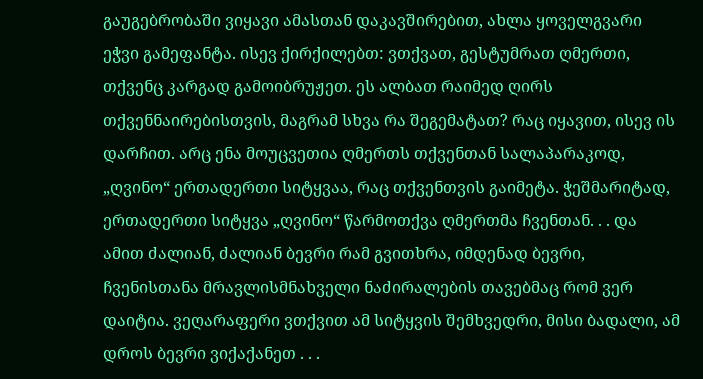გაუგებრობაში ვიყავი ამასთან დაკავშირებით, ახლა ყოველგვარი ეჭვი გამეფანტა. ისევ ქირქილებთ: ვთქვათ, გესტუმრათ ღმერთი, თქვენც კარგად გამოიბრუჟეთ. ეს ალბათ რაიმედ ღირს თქვენნაირებისთვის, მაგრამ სხვა რა შეგემატათ? რაც იყავით, ისევ ის დარჩით. არც ენა მოუცვეთია ღმერთს თქვენთან სალაპარაკოდ, „ღვინო“ ერთადერთი სიტყვაა, რაც თქვენთვის გაიმეტა. ჭეშმარიტად, ერთადერთი სიტყვა „ღვინო“ წარმოთქვა ღმერთმა ჩვენთან. . . და ამით ძალიან, ძალიან ბევრი რამ გვითხრა, იმდენად ბევრი, ჩვენისთანა მრავლისმნახველი ნაძირალების თავებმაც რომ ვერ დაიტია. ვეღარაფერი ვთქვით ამ სიტყვის შემხვედრი, მისი ბადალი, ამ დროს ბევრი ვიქაქანეთ . . .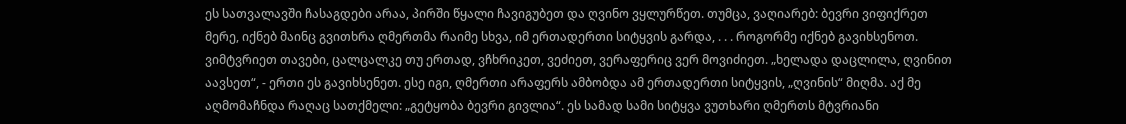ეს სათვალავში ჩასაგდები არაა, პირში წყალი ჩავიგუბეთ და ღვინო ვყლურწეთ. თუმცა, ვაღიარებ: ბევრი ვიფიქრეთ მერე, იქნებ მაინც გვითხრა ღმერთმა რაიმე სხვა, იმ ერთადერთი სიტყვის გარდა, . . . როგორმე იქნებ გავიხსენოთ. ვიმტვრიეთ თავები, ცალცალკე თუ ერთად, ვჩხრიკეთ, ვეძიეთ, ვერაფერიც ვერ მოვიძიეთ. „ხელადა დაცლილა, ღვინით აავსეთ“, - ერთი ეს გავიხსენეთ. ესე იგი, ღმერთი არაფერს ამბობდა ამ ერთადერთი სიტყვის, „ღვინის“ მიღმა. აქ მე აღმომაჩნდა რაღაც სათქმელი: „გეტყობა ბევრი გივლია“. ეს სამად სამი სიტყვა ვუთხარი ღმერთს მტვრიანი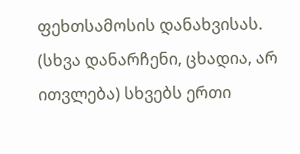ფეხთსამოსის დანახვისას. (სხვა დანარჩენი, ცხადია, არ ითვლება) სხვებს ერთი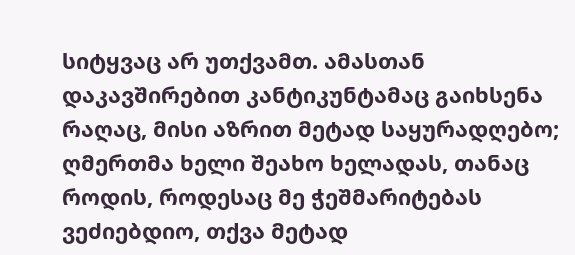სიტყვაც არ უთქვამთ. ამასთან დაკავშირებით კანტიკუნტამაც გაიხსენა რაღაც, მისი აზრით მეტად საყურადღებო; ღმერთმა ხელი შეახო ხელადას, თანაც როდის, როდესაც მე ჭეშმარიტებას ვეძიებდიო, თქვა მეტად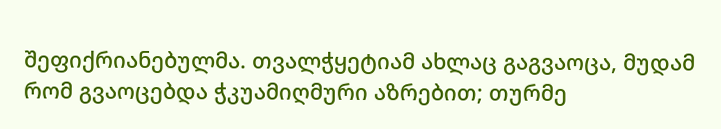შეფიქრიანებულმა. თვალჭყეტიამ ახლაც გაგვაოცა, მუდამ რომ გვაოცებდა ჭკუამიღმური აზრებით; თურმე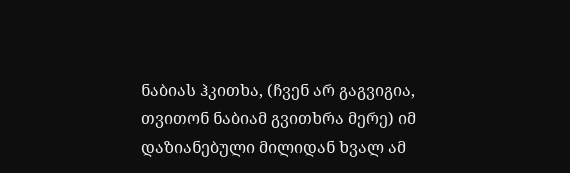ნაბიას ჰკითხა, (ჩვენ არ გაგვიგია, თვითონ ნაბიამ გვითხრა მერე) იმ დაზიანებული მილიდან ხვალ ამ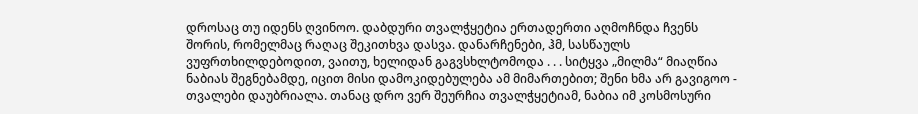დროსაც თუ იდენს ღვინოო. დაბდური თვალჭყეტია ერთადერთი აღმოჩნდა ჩვენს შორის, რომელმაც რაღაც შეკითხვა დასვა. დანარჩენები, ჰმ, სასწაულს ვუფრთხილდებოდით, ვაითუ, ხელიდან გაგვსხლტომოდა . . . სიტყვა „მილმა“ მიაღწია ნაბიას შეგნებამდე, იცით მისი დამოკიდებულება ამ მიმართებით; შენი ხმა არ გავიგოო - თვალები დაუბრიალა. თანაც დრო ვერ შეურჩია თვალჭყეტიამ, ნაბია იმ კოსმოსური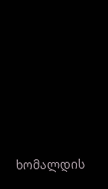ხომალდის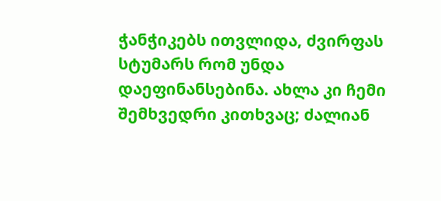ჭანჭიკებს ითვლიდა, ძვირფას სტუმარს რომ უნდა დაეფინანსებინა. ახლა კი ჩემი შემხვედრი კითხვაც; ძალიან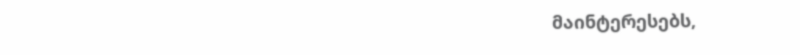მაინტერესებს,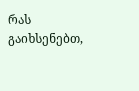რას გაიხსენებთ,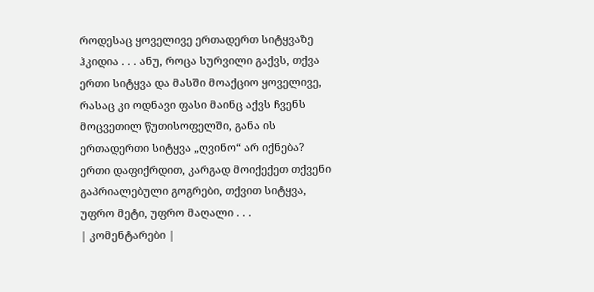როდესაც ყოველივე ერთადერთ სიტყვაზე ჰკიდია . . . ანუ, როცა სურვილი გაქვს, თქვა ერთი სიტყვა და მასში მოაქციო ყოველივე, რასაც კი ოდნავი ფასი მაინც აქვს ჩვენს მოცვეთილ წუთისოფელში, განა ის ერთადერთი სიტყვა „ღვინო“ არ იქნება? ერთი დაფიქრდით, კარგად მოიქექეთ თქვენი გაპრიალებული გოგრები, თქვით სიტყვა, უფრო მეტი, უფრო მაღალი . . .
| კომენტარები |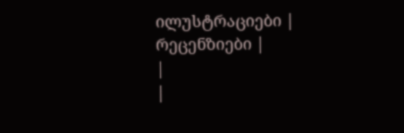ილუსტრაციები |
რეცენზიები |
|
|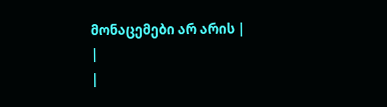მონაცემები არ არის |
|
|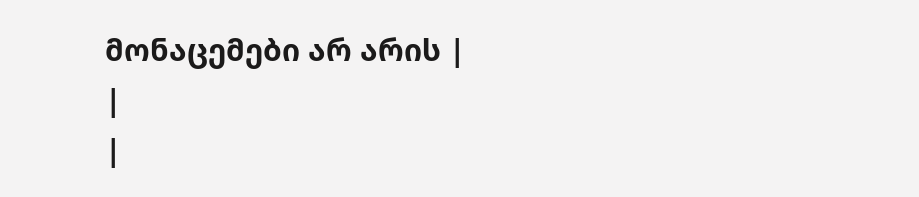მონაცემები არ არის |
|
|